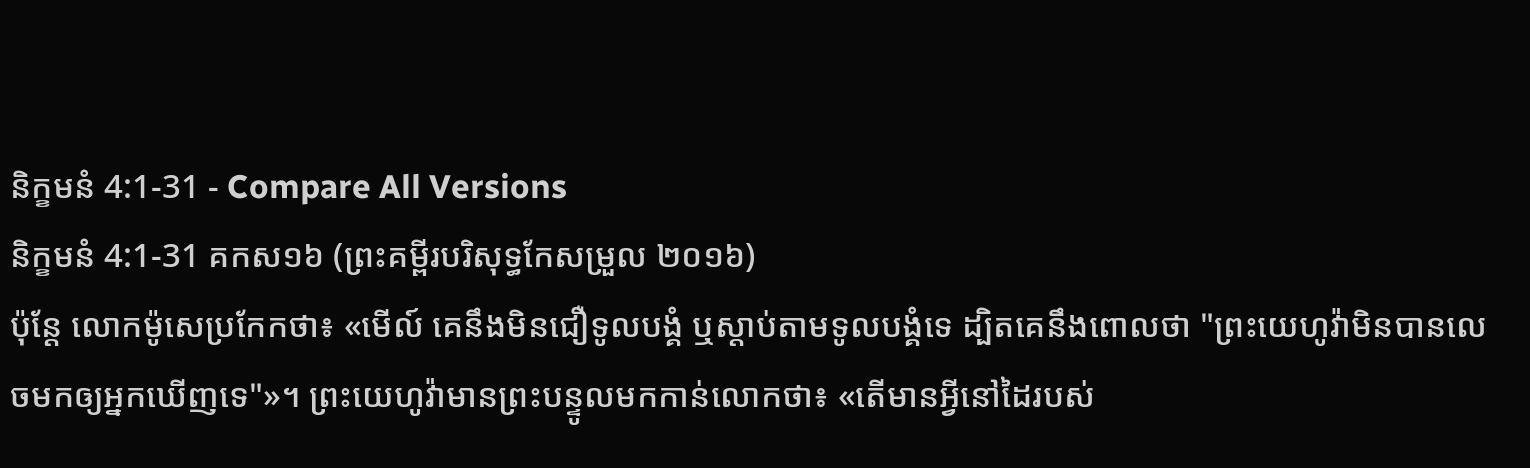និក្ខមនំ 4:1-31 - Compare All Versions
និក្ខមនំ 4:1-31 គកស១៦ (ព្រះគម្ពីរបរិសុទ្ធកែសម្រួល ២០១៦)
ប៉ុន្ដែ លោកម៉ូសេប្រកែកថា៖ «មើល៍ គេនឹងមិនជឿទូលបង្គំ ឬស្តាប់តាមទូលបង្គំទេ ដ្បិតគេនឹងពោលថា "ព្រះយេហូវ៉ាមិនបានលេចមកឲ្យអ្នកឃើញទេ"»។ ព្រះយេហូវ៉ាមានព្រះបន្ទូលមកកាន់លោកថា៖ «តើមានអ្វីនៅដៃរបស់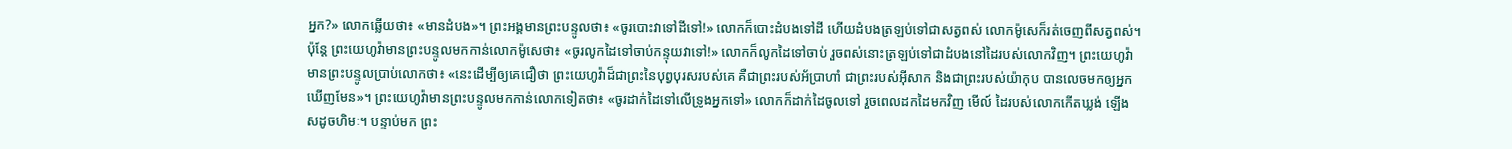អ្នក?» លោកឆ្លើយថា៖ «មានដំបង»។ ព្រះអង្គមានព្រះបន្ទូលថា៖ «ចូរបោះវាទៅដីទៅ!» លោកក៏បោះដំបងទៅដី ហើយដំបងត្រឡប់ទៅជាសត្វពស់ លោកម៉ូសេក៏រត់ចេញពីសត្វពស់។ ប៉ុន្ដែ ព្រះយេហូវ៉ាមានព្រះបន្ទូលមកកាន់លោកម៉ូសេថា៖ «ចូរលូកដៃទៅចាប់កន្ទុយវាទៅ!» លោកក៏លូកដៃទៅចាប់ រួចពស់នោះត្រឡប់ទៅជាដំបងនៅដៃរបស់លោកវិញ។ ព្រះយេហូវ៉ាមានព្រះបន្ទូលប្រាប់លោកថា៖ «នេះដើម្បីឲ្យគេជឿថា ព្រះយេហូវ៉ាដ៏ជាព្រះនៃបុព្វបុរសរបស់គេ គឺជាព្រះរបស់អ័ប្រាហាំ ជាព្រះរបស់អ៊ីសាក និងជាព្រះរបស់យ៉ាកុប បានលេចមកឲ្យអ្នកឃើញមែន»។ ព្រះយេហូវ៉ាមានព្រះបន្ទូលមកកាន់លោកទៀតថា៖ «ចូរដាក់ដៃទៅលើទ្រូងអ្នកទៅ» លោកក៏ដាក់ដៃចូលទៅ រួចពេលដកដៃមកវិញ មើល៍ ដៃរបស់លោកកើតឃ្លង់ ឡើងសដូចហិមៈ។ បន្ទាប់មក ព្រះ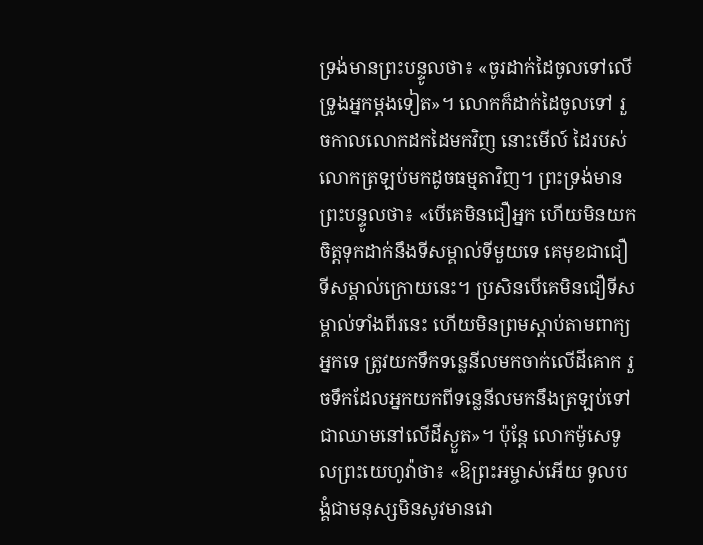ទ្រង់មានព្រះបន្ទូលថា៖ «ចូរដាក់ដៃចូលទៅលើទ្រូងអ្នកម្តងទៀត»។ លោកក៏ដាក់ដៃចូលទៅ រួចកាលលោកដកដៃមកវិញ នោះមើល៍ ដៃរបស់លោកត្រឡប់មកដូចធម្មតាវិញ។ ព្រះទ្រង់មានព្រះបន្ទូលថា៖ «បើគេមិនជឿអ្នក ហើយមិនយកចិត្តទុកដាក់នឹងទីសម្គាល់ទីមួយទេ គេមុខជាជឿទីសម្គាល់ក្រោយនេះ។ ប្រសិនបើគេមិនជឿទីសម្គាល់ទាំងពីរនេះ ហើយមិនព្រមស្តាប់តាមពាក្យអ្នកទេ ត្រូវយកទឹកទន្លេនីលមកចាក់លើដីគោក រួចទឹកដែលអ្នកយកពីទន្លេនីលមកនឹងត្រឡប់ទៅជាឈាមនៅលើដីស្ងួត»។ ប៉ុន្ដែ លោកម៉ូសេទូលព្រះយេហូវ៉ាថា៖ «ឱព្រះអម្ចាស់អើយ ទូលបង្គំជាមនុស្សមិនសូវមានវោ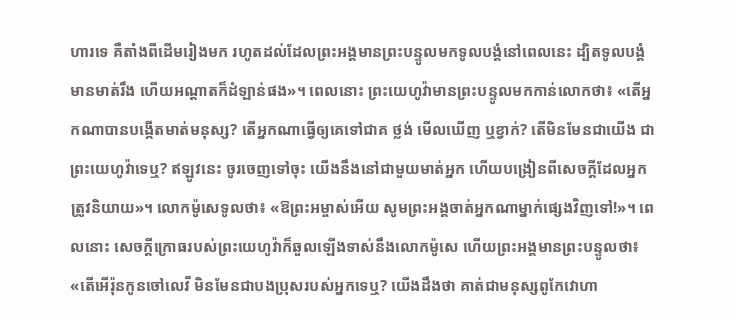ហារទេ គឺតាំងពីដើមរៀងមក រហូតដល់ដែលព្រះអង្គមានព្រះបន្ទូលមកទូលបង្គំនៅពេលនេះ ដ្បិតទូលបង្គំមានមាត់រឹង ហើយអណ្ដាតក៏ដំឡាន់ផង»។ ពេលនោះ ព្រះយេហូវ៉ាមានព្រះបន្ទូលមកកាន់លោកថា៖ «តើអ្នកណាបានបង្កើតមាត់មនុស្ស? តើអ្នកណាធ្វើឲ្យគេទៅជាគ ថ្លង់ មើលឃើញ ឬខ្វាក់? តើមិនមែនជាយើង ជាព្រះយេហូវ៉ាទេឬ? ឥឡូវនេះ ចូរចេញទៅចុះ យើងនឹងនៅជាមួយមាត់អ្នក ហើយបង្រៀនពីសេចក្ដីដែលអ្នកត្រូវនិយាយ»។ លោកម៉ូសេទូលថា៖ «ឱព្រះអម្ចាស់អើយ សូមព្រះអង្គចាត់អ្នកណាម្នាក់ផ្សេងវិញទៅ!»។ ពេលនោះ សេចក្ដីក្រោធរបស់ព្រះយេហូវ៉ាក៏ឆួលឡើងទាស់នឹងលោកម៉ូសេ ហើយព្រះអង្គមានព្រះបន្ទូលថា៖ «តើអើរ៉ុនកូនចៅលេវី មិនមែនជាបងប្រុសរបស់អ្នកទេឬ? យើងដឹងថា គាត់ជាមនុស្សពូកែវោហា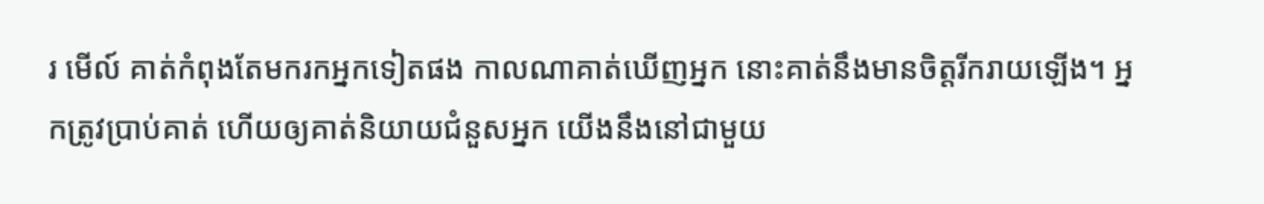រ មើល៍ គាត់កំពុងតែមករកអ្នកទៀតផង កាលណាគាត់ឃើញអ្នក នោះគាត់នឹងមានចិត្តរីករាយឡើង។ អ្នកត្រូវប្រាប់គាត់ ហើយឲ្យគាត់និយាយជំនួសអ្នក យើងនឹងនៅជាមួយ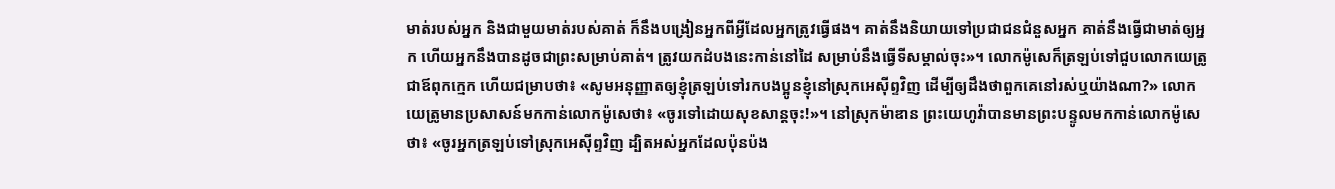មាត់របស់អ្នក និងជាមួយមាត់របស់គាត់ ក៏នឹងបង្រៀនអ្នកពីអ្វីដែលអ្នកត្រូវធ្វើផង។ គាត់នឹងនិយាយទៅប្រជាជនជំនួសអ្នក គាត់នឹងធ្វើជាមាត់ឲ្យអ្នក ហើយអ្នកនឹងបានដូចជាព្រះសម្រាប់គាត់។ ត្រូវយកដំបងនេះកាន់នៅដៃ សម្រាប់នឹងធ្វើទីសម្គាល់ចុះ»។ លោកម៉ូសេក៏ត្រឡប់ទៅជួបលោកយេត្រូ ជាឪពុកក្មេក ហើយជម្រាបថា៖ «សូមអនុញ្ញាតឲ្យខ្ញុំត្រឡប់ទៅរកបងប្អូនខ្ញុំនៅស្រុកអេស៊ីព្ទវិញ ដើម្បីឲ្យដឹងថាពួកគេនៅរស់ឬយ៉ាងណា?» លោកយេត្រូមានប្រសាសន៍មកកាន់លោកម៉ូសេថា៖ «ចូរទៅដោយសុខសាន្តចុះ!»។ នៅស្រុកម៉ាឌាន ព្រះយេហូវ៉ាបានមានព្រះបន្ទូលមកកាន់លោកម៉ូសេថា៖ «ចូរអ្នកត្រឡប់ទៅស្រុកអេស៊ីព្ទវិញ ដ្បិតអស់អ្នកដែលប៉ុនប៉ង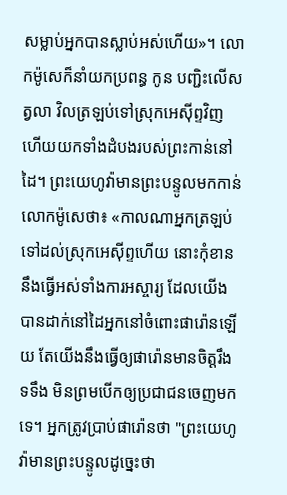សម្លាប់អ្នកបានស្លាប់អស់ហើយ»។ លោកម៉ូសេក៏នាំយកប្រពន្ធ កូន បញ្ជិះលើសត្វលា វិលត្រឡប់ទៅស្រុកអេស៊ីព្ទវិញ ហើយយកទាំងដំបងរបស់ព្រះកាន់នៅដៃ។ ព្រះយេហូវ៉ាមានព្រះបន្ទូលមកកាន់លោកម៉ូសេថា៖ «កាលណាអ្នកត្រឡប់ទៅដល់ស្រុកអេស៊ីព្ទហើយ នោះកុំខាននឹងធ្វើអស់ទាំងការអស្ចារ្យ ដែលយើងបានដាក់នៅដៃអ្នកនៅចំពោះផារ៉ោនឡើយ តែយើងនឹងធ្វើឲ្យផារ៉ោនមានចិត្តរឹងទទឹង មិនព្រមបើកឲ្យប្រជាជនចេញមកទេ។ អ្នកត្រូវប្រាប់ផារ៉ោនថា "ព្រះយេហូវ៉ាមានព្រះបន្ទូលដូច្នេះថា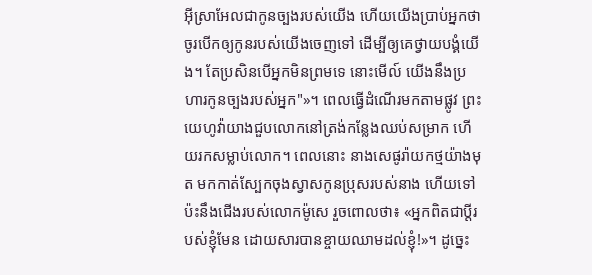អ៊ីស្រាអែលជាកូនច្បងរបស់យើង ហើយយើងប្រាប់អ្នកថា ចូរបើកឲ្យកូនរបស់យើងចេញទៅ ដើម្បីឲ្យគេថ្វាយបង្គំយើង។ តែប្រសិនបើអ្នកមិនព្រមទេ នោះមើល៍ យើងនឹងប្រហារកូនច្បងរបស់អ្នក"»។ ពេលធ្វើដំណើរមកតាមផ្លូវ ព្រះយេហូវ៉ាយាងជួបលោកនៅត្រង់កន្លែងឈប់សម្រាក ហើយរកសម្លាប់លោក។ ពេលនោះ នាងសេផូរ៉ាយកថ្មយ៉ាងមុត មកកាត់ស្បែកចុងស្វាសកូនប្រុសរបស់នាង ហើយទៅប៉ះនឹងជើងរបស់លោកម៉ូសេ រួចពោលថា៖ «អ្នកពិតជាប្តីរបស់ខ្ញុំមែន ដោយសារបានខ្ចាយឈាមដល់ខ្ញុំ!»។ ដូច្នេះ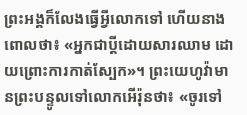ព្រះអង្គក៏លែងធ្វើអ្វីលោកទៅ ហើយនាងពោលថា៖ «អ្នកជាប្តីដោយសារឈាម ដោយព្រោះការកាត់ស្បែក»។ ព្រះយេហូវ៉ាមានព្រះបន្ទូលទៅលោកអើរ៉ុនថា៖ «ចូរទៅ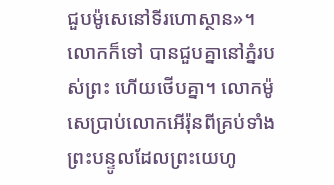ជួបម៉ូសេនៅទីរហោស្ថាន»។ លោកក៏ទៅ បានជួបគ្នានៅភ្នំរបស់ព្រះ ហើយថើបគ្នា។ លោកម៉ូសេប្រាប់លោកអើរ៉ុនពីគ្រប់ទាំងព្រះបន្ទូលដែលព្រះយេហូ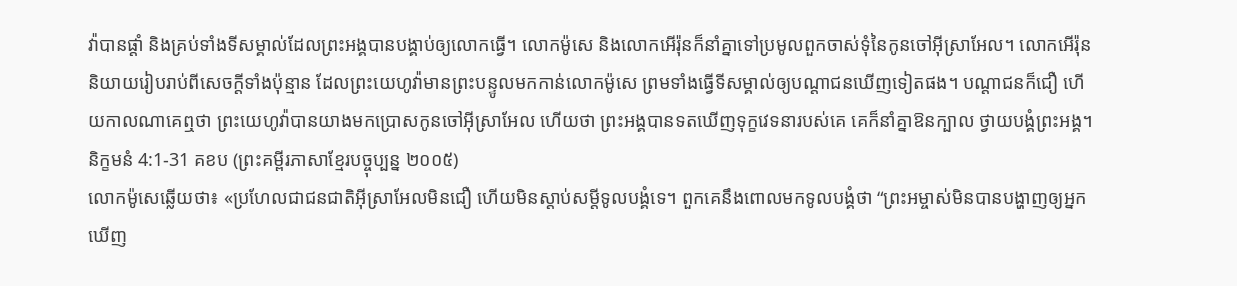វ៉ាបានផ្តាំ និងគ្រប់ទាំងទីសម្គាល់ដែលព្រះអង្គបានបង្គាប់ឲ្យលោកធ្វើ។ លោកម៉ូសេ និងលោកអើរ៉ុនក៏នាំគ្នាទៅប្រមូលពួកចាស់ទុំនៃកូនចៅអ៊ីស្រាអែល។ លោកអើរ៉ុននិយាយរៀបរាប់ពីសេចក្ដីទាំងប៉ុន្មាន ដែលព្រះយេហូវ៉ាមានព្រះបន្ទូលមកកាន់លោកម៉ូសេ ព្រមទាំងធ្វើទីសម្គាល់ឲ្យបណ្ដាជនឃើញទៀតផង។ បណ្ដាជនក៏ជឿ ហើយកាលណាគេឮថា ព្រះយេហូវ៉ាបានយាងមកប្រោសកូនចៅអ៊ីស្រាអែល ហើយថា ព្រះអង្គបានទតឃើញទុក្ខវេទនារបស់គេ គេក៏នាំគ្នាឱនក្បាល ថ្វាយបង្គំព្រះអង្គ។
និក្ខមនំ 4:1-31 គខប (ព្រះគម្ពីរភាសាខ្មែរបច្ចុប្បន្ន ២០០៥)
លោកម៉ូសេឆ្លើយថា៖ «ប្រហែលជាជនជាតិអ៊ីស្រាអែលមិនជឿ ហើយមិនស្ដាប់សម្ដីទូលបង្គំទេ។ ពួកគេនឹងពោលមកទូលបង្គំថា “ព្រះអម្ចាស់មិនបានបង្ហាញឲ្យអ្នកឃើញ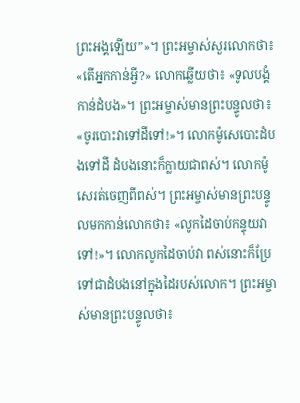ព្រះអង្គឡើយ”»។ ព្រះអម្ចាស់សួរលោកថា៖ «តើអ្នកកាន់អ្វី?» លោកឆ្លើយថា៖ «ទូលបង្គំកាន់ដំបង»។ ព្រះអម្ចាស់មានព្រះបន្ទូលថា៖ «ចូរបោះវាទៅដីទៅ!»។ លោកម៉ូសេបោះដំបងទៅដី ដំបងនោះក៏ក្លាយជាពស់។ លោកម៉ូសេរត់ចេញពីពស់។ ព្រះអម្ចាស់មានព្រះបន្ទូលមកកាន់លោកថា៖ «លូកដៃចាប់កន្ទុយវាទៅ!»។ លោកលូកដៃចាប់វា ពស់នោះក៏ប្រែទៅជាដំបងនៅក្នុងដៃរបស់លោក។ ព្រះអម្ចាស់មានព្រះបន្ទូលថា៖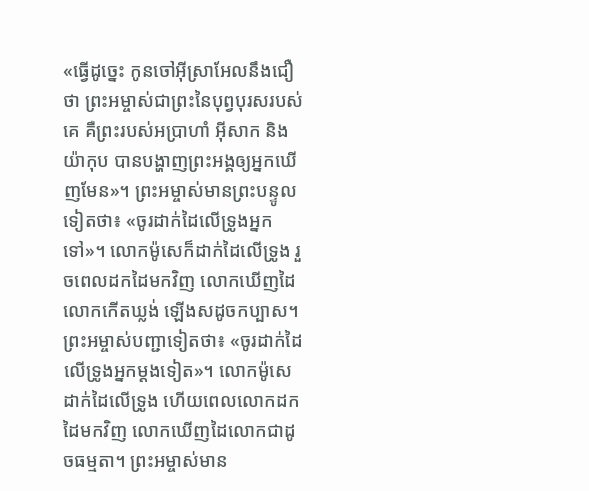«ធ្វើដូច្នេះ កូនចៅអ៊ីស្រាអែលនឹងជឿថា ព្រះអម្ចាស់ជាព្រះនៃបុព្វបុរសរបស់គេ គឺព្រះរបស់អប្រាហាំ អ៊ីសាក និងយ៉ាកុប បានបង្ហាញព្រះអង្គឲ្យអ្នកឃើញមែន»។ ព្រះអម្ចាស់មានព្រះបន្ទូលទៀតថា៖ «ចូរដាក់ដៃលើទ្រូងអ្នកទៅ»។ លោកម៉ូសេក៏ដាក់ដៃលើទ្រូង រួចពេលដកដៃមកវិញ លោកឃើញដៃលោកកើតឃ្លង់ ឡើងសដូចកប្បាស។ ព្រះអម្ចាស់បញ្ជាទៀតថា៖ «ចូរដាក់ដៃលើទ្រូងអ្នកម្ដងទៀត»។ លោកម៉ូសេដាក់ដៃលើទ្រូង ហើយពេលលោកដកដៃមកវិញ លោកឃើញដៃលោកជាដូចធម្មតា។ ព្រះអម្ចាស់មាន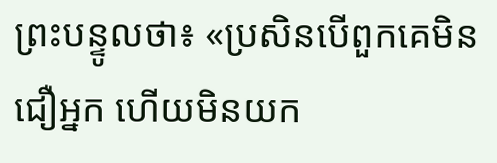ព្រះបន្ទូលថា៖ «ប្រសិនបើពួកគេមិនជឿអ្នក ហើយមិនយក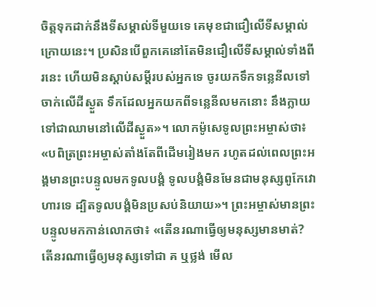ចិត្តទុកដាក់នឹងទីសម្គាល់ទីមួយទេ គេមុខជាជឿលើទីសម្គាល់ក្រោយនេះ។ ប្រសិនបើពួកគេនៅតែមិនជឿលើទីសម្គាល់ទាំងពីរនេះ ហើយមិនស្ដាប់សម្ដីរបស់អ្នកទេ ចូរយកទឹកទន្លេនីលទៅចាក់លើដីស្ងួត ទឹកដែលអ្នកយកពីទន្លេនីលមកនោះ នឹងក្លាយទៅជាឈាមនៅលើដីស្ងួត»។ លោកម៉ូសេទូលព្រះអម្ចាស់ថា៖ «បពិត្រព្រះអម្ចាស់តាំងតែពីដើមរៀងមក រហូតដល់ពេលព្រះអង្គមានព្រះបន្ទូលមកទូលបង្គំ ទូលបង្គំមិនមែនជាមនុស្សពូកែវោហារទេ ដ្បិតទូលបង្គំមិនប្រសប់និយាយ»។ ព្រះអម្ចាស់មានព្រះបន្ទូលមកកាន់លោកថា៖ «តើនរណាធ្វើឲ្យមនុស្សមានមាត់? តើនរណាធ្វើឲ្យមនុស្សទៅជា គ ឬថ្លង់ មើល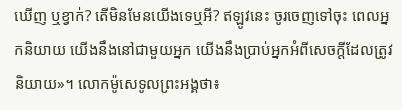ឃើញ ឬខ្វាក់? តើមិនមែនយើងទេឬអី? ឥឡូវនេះ ចូរចេញទៅចុះ ពេលអ្នកនិយាយ យើងនឹងនៅជាមួយអ្នក យើងនឹងប្រាប់អ្នកអំពីសេចក្ដីដែលត្រូវនិយាយ»។ លោកម៉ូសេទូលព្រះអង្គថា៖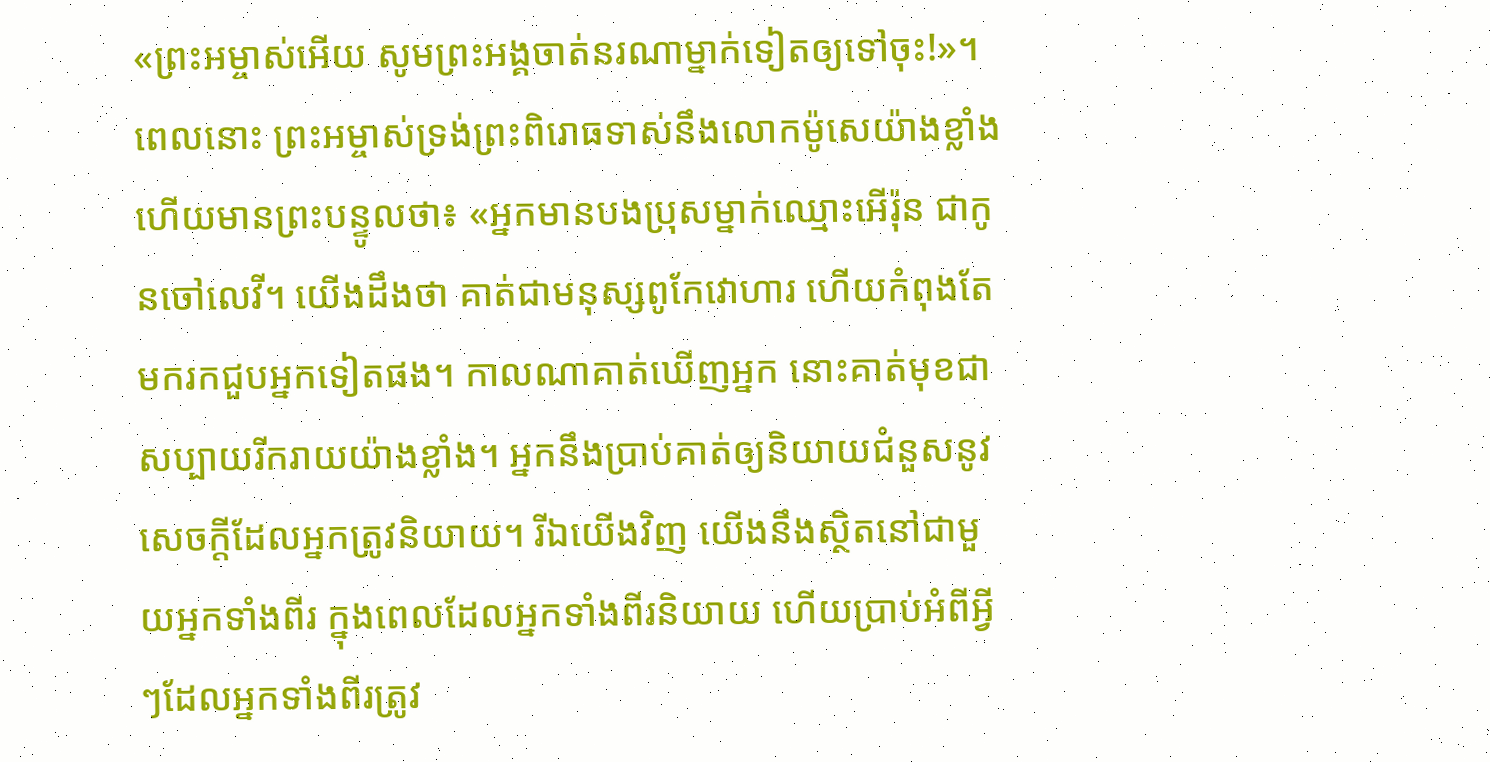«ព្រះអម្ចាស់អើយ សូមព្រះអង្គចាត់នរណាម្នាក់ទៀតឲ្យទៅចុះ!»។ ពេលនោះ ព្រះអម្ចាស់ទ្រង់ព្រះពិរោធទាស់នឹងលោកម៉ូសេយ៉ាងខ្លាំង ហើយមានព្រះបន្ទូលថា៖ «អ្នកមានបងប្រុសម្នាក់ឈ្មោះអើរ៉ុន ជាកូនចៅលេវី។ យើងដឹងថា គាត់ជាមនុស្សពូកែវោហារ ហើយកំពុងតែមករកជួបអ្នកទៀតផង។ កាលណាគាត់ឃើញអ្នក នោះគាត់មុខជាសប្បាយរីករាយយ៉ាងខ្លាំង។ អ្នកនឹងប្រាប់គាត់ឲ្យនិយាយជំនួសនូវសេចក្ដីដែលអ្នកត្រូវនិយាយ។ រីឯយើងវិញ យើងនឹងស្ថិតនៅជាមួយអ្នកទាំងពីរ ក្នុងពេលដែលអ្នកទាំងពីរនិយាយ ហើយប្រាប់អំពីអ្វីៗដែលអ្នកទាំងពីរត្រូវ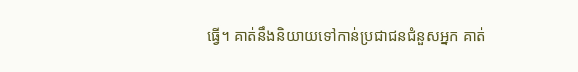ធ្វើ។ គាត់នឹងនិយាយទៅកាន់ប្រជាជនជំនួសអ្នក គាត់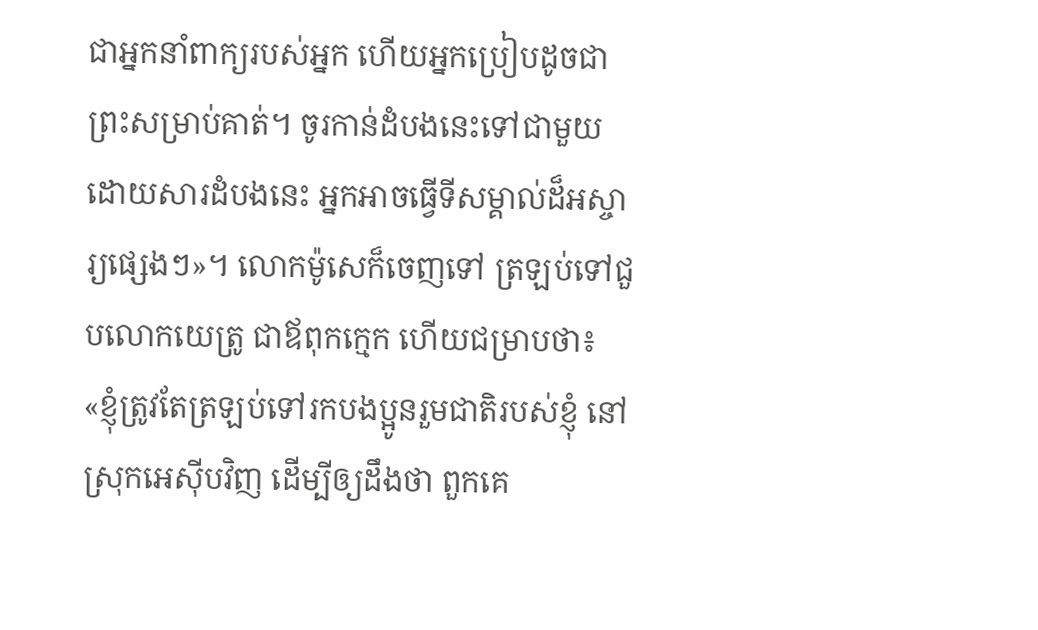ជាអ្នកនាំពាក្យរបស់អ្នក ហើយអ្នកប្រៀបដូចជាព្រះសម្រាប់គាត់។ ចូរកាន់ដំបងនេះទៅជាមួយ ដោយសារដំបងនេះ អ្នកអាចធ្វើទីសម្គាល់ដ៏អស្ចារ្យផ្សេងៗ»។ លោកម៉ូសេក៏ចេញទៅ ត្រឡប់ទៅជួបលោកយេត្រូ ជាឪពុកក្មេក ហើយជម្រាបថា៖ «ខ្ញុំត្រូវតែត្រឡប់ទៅរកបងប្អូនរួមជាតិរបស់ខ្ញុំ នៅស្រុកអេស៊ីបវិញ ដើម្បីឲ្យដឹងថា ពួកគេ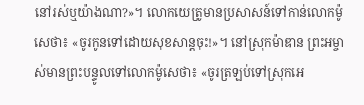នៅរស់ឬយ៉ាងណា?»។ លោកយេត្រូមានប្រសាសន៍ទៅកាន់លោកម៉ូសេថា៖ «ចូរកូនទៅដោយសុខសាន្តចុះ!»។ នៅស្រុកម៉ាឌាន ព្រះអម្ចាស់មានព្រះបន្ទូលទៅលោកម៉ូសេថា៖ «ចូរត្រឡប់ទៅស្រុកអេ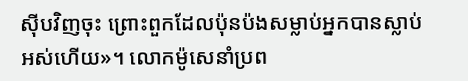ស៊ីបវិញចុះ ព្រោះពួកដែលប៉ុនប៉ងសម្លាប់អ្នកបានស្លាប់អស់ហើយ»។ លោកម៉ូសេនាំប្រព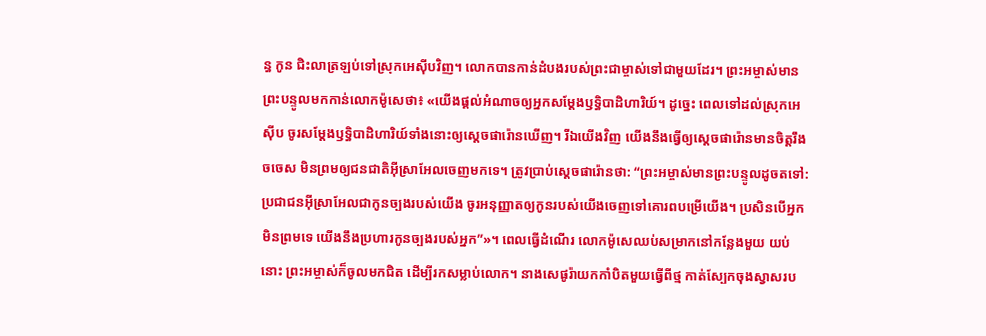ន្ធ កូន ជិះលាត្រឡប់ទៅស្រុកអេស៊ីបវិញ។ លោកបានកាន់ដំបងរបស់ព្រះជាម្ចាស់ទៅជាមួយដែរ។ ព្រះអម្ចាស់មានព្រះបន្ទូលមកកាន់លោកម៉ូសេថា៖ «យើងផ្ដល់អំណាចឲ្យអ្នកសម្តែងឫទ្ធិបាដិហារិយ៍។ ដូច្នេះ ពេលទៅដល់ស្រុកអេស៊ីប ចូរសម្តែងឫទ្ធិបាដិហារិយ៍ទាំងនោះឲ្យស្ដេចផារ៉ោនឃើញ។ រីឯយើងវិញ យើងនឹងធ្វើឲ្យស្ដេចផារ៉ោនមានចិត្តរឹងចចេស មិនព្រមឲ្យជនជាតិអ៊ីស្រាអែលចេញមកទេ។ ត្រូវប្រាប់ស្ដេចផារ៉ោនថា: “ព្រះអម្ចាស់មានព្រះបន្ទូលដូចតទៅ: ប្រជាជនអ៊ីស្រាអែលជាកូនច្បងរបស់យើង ចូរអនុញ្ញាតឲ្យកូនរបស់យើងចេញទៅគោរពបម្រើយើង។ ប្រសិនបើអ្នកមិនព្រមទេ យើងនឹងប្រហារកូនច្បងរបស់អ្នក”»។ ពេលធ្វើដំណើរ លោកម៉ូសេឈប់សម្រាកនៅកន្លែងមួយ យប់នោះ ព្រះអម្ចាស់ក៏ចូលមកជិត ដើម្បីរកសម្លាប់លោក។ នាងសេផូរ៉ាយកកាំបិតមួយធ្វើពីថ្ម កាត់ស្បែកចុងស្វាសរប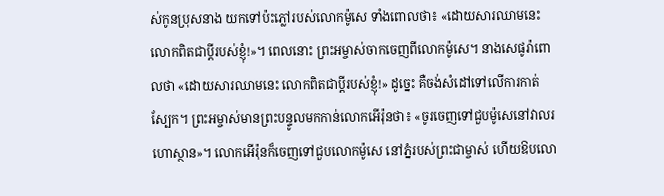ស់កូនប្រុសនាង យកទៅប៉ះភ្លៅរបស់លោកម៉ូសេ ទាំងពោលថា៖ «ដោយសារឈាមនេះ លោកពិតជាប្ដីរបស់ខ្ញុំ!»។ ពេលនោះ ព្រះអម្ចាស់ចាកចេញពីលោកម៉ូសេ។ នាងសេផូរ៉ាពោលថា «ដោយសារឈាមនេះ លោកពិតជាប្ដីរបស់ខ្ញុំ!» ដូច្នេះ គឺចង់សំដៅទៅលើការកាត់ស្បែក។ ព្រះអម្ចាស់មានព្រះបន្ទូលមកកាន់លោកអើរ៉ុនថា៖ «ចូរចេញទៅជួបម៉ូសេនៅវាលរហោស្ថាន»។ លោកអើរ៉ុនក៏ចេញទៅជួបលោកម៉ូសេ នៅភ្នំរបស់ព្រះជាម្ចាស់ ហើយឱបលោ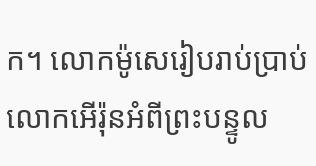ក។ លោកម៉ូសេរៀបរាប់ប្រាប់លោកអើរ៉ុនអំពីព្រះបន្ទូល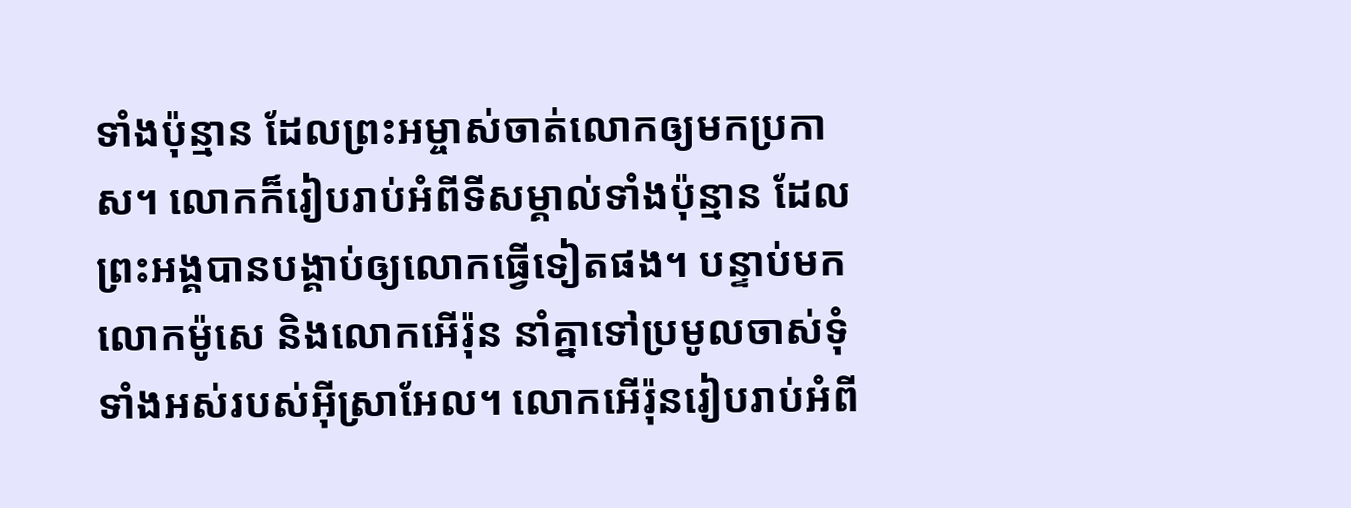ទាំងប៉ុន្មាន ដែលព្រះអម្ចាស់ចាត់លោកឲ្យមកប្រកាស។ លោកក៏រៀបរាប់អំពីទីសម្គាល់ទាំងប៉ុន្មាន ដែលព្រះអង្គបានបង្គាប់ឲ្យលោកធ្វើទៀតផង។ បន្ទាប់មក លោកម៉ូសេ និងលោកអើរ៉ុន នាំគ្នាទៅប្រមូលចាស់ទុំទាំងអស់របស់អ៊ីស្រាអែល។ លោកអើរ៉ុនរៀបរាប់អំពី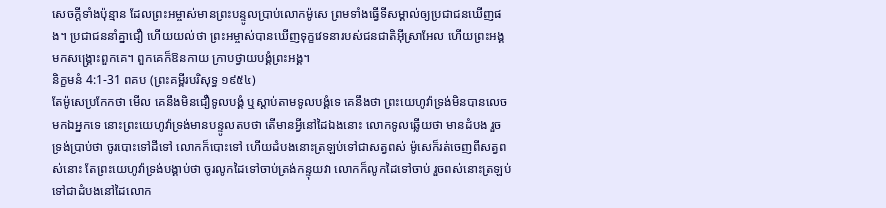សេចក្ដីទាំងប៉ុន្មាន ដែលព្រះអម្ចាស់មានព្រះបន្ទូលប្រាប់លោកម៉ូសេ ព្រមទាំងធ្វើទីសម្គាល់ឲ្យប្រជាជនឃើញផង។ ប្រជាជននាំគ្នាជឿ ហើយយល់ថា ព្រះអម្ចាស់បានឃើញទុក្ខវេទនារបស់ជនជាតិអ៊ីស្រាអែល ហើយព្រះអង្គមកសង្គ្រោះពួកគេ។ ពួកគេក៏ឱនកាយ ក្រាបថ្វាយបង្គំព្រះអង្គ។
និក្ខមនំ 4:1-31 ពគប (ព្រះគម្ពីរបរិសុទ្ធ ១៩៥៤)
តែម៉ូសេប្រកែកថា មើល គេនឹងមិនជឿទូលបង្គំ ឬស្តាប់តាមទូលបង្គំទេ គេនឹងថា ព្រះយេហូវ៉ាទ្រង់មិនបានលេចមកឯអ្នកទេ នោះព្រះយេហូវ៉ាទ្រង់មានបន្ទូលតបថា តើមានអ្វីនៅដៃឯងនោះ លោកទូលឆ្លើយថា មានដំបង រួចទ្រង់ប្រាប់ថា ចូរបោះទៅដីទៅ លោកក៏បោះទៅ ហើយដំបងនោះត្រឡប់ទៅជាសត្វពស់ ម៉ូសេក៏រត់ចេញពីសត្វពស់នោះ តែព្រះយេហូវ៉ាទ្រង់បង្គាប់ថា ចូរលូកដៃទៅចាប់ត្រង់កន្ទុយវា លោកក៏លូកដៃទៅចាប់ រួចពស់នោះត្រឡប់ទៅជាដំបងនៅដៃលោក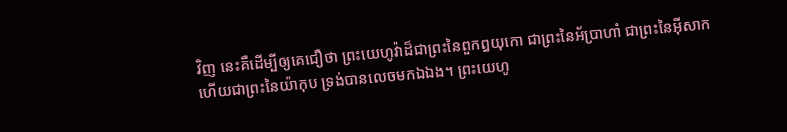វិញ នេះគឺដើម្បីឲ្យគេជឿថា ព្រះយេហូវ៉ាដ៏ជាព្រះនៃពួកឰយុកោ ជាព្រះនៃអ័ប្រាហាំ ជាព្រះនៃអ៊ីសាក ហើយជាព្រះនៃយ៉ាកុប ទ្រង់បានលេចមកឯឯង។ ព្រះយេហូ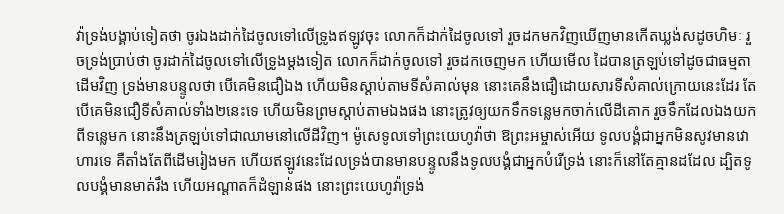វ៉ាទ្រង់បង្គាប់ទៀតថា ចូរឯងដាក់ដៃចូលទៅលើទ្រូងឥឡូវចុះ លោកក៏ដាក់ដៃចូលទៅ រួចដកមកវិញឃើញមានកើតឃ្លង់សដូចហិមៈ រួចទ្រង់ប្រាប់ថា ចូរដាក់ដៃចូលទៅលើទ្រូងម្តងទៀត លោកក៏ដាក់ចូលទៅ រួចដកចេញមក ហើយមើល ដៃបានត្រឡប់ទៅដូចជាធម្មតាដើមវិញ ទ្រង់មានបន្ទូលថា បើគេមិនជឿឯង ហើយមិនស្តាប់តាមទីសំគាល់មុន នោះគេនឹងជឿដោយសារទីសំគាល់ក្រោយនេះដែរ តែបើគេមិនជឿទីសំគាល់ទាំង២នេះទេ ហើយមិនព្រមស្តាប់តាមឯងផង នោះត្រូវឲ្យយកទឹកទន្លេមកចាក់លើដីគោក រួចទឹកដែលឯងយកពីទន្លេមក នោះនឹងត្រឡប់ទៅជាឈាមនៅលើដីវិញ។ ម៉ូសេទូលទៅព្រះយេហូវ៉ាថា ឱព្រះអម្ចាស់អើយ ទូលបង្គំជាអ្នកមិនសូវមានវោហារទេ គឺតាំងតែពីដើមរៀងមក ហើយឥឡូវនេះដែលទ្រង់បានមានបន្ទូលនឹងទូលបង្គំជាអ្នកបំរើទ្រង់ នោះក៏នៅតែគ្មានដដែល ដ្បិតទូលបង្គំមានមាត់រឹង ហើយអណ្តាតក៏ដំឡាន់ផង នោះព្រះយេហូវ៉ាទ្រង់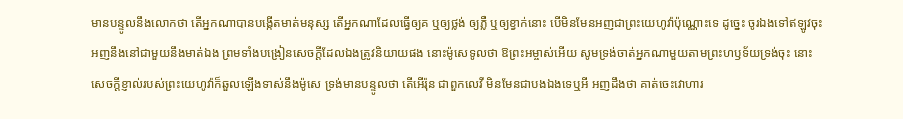មានបន្ទូលនឹងលោកថា តើអ្នកណាបានបង្កើតមាត់មនុស្ស តើអ្នកណាដែលធ្វើឲ្យគ ឬឲ្យថ្លង់ ឲ្យភ្លឺ ឬឲ្យខ្វាក់នោះ បើមិនមែនអញជាព្រះយេហូវ៉ាប៉ុណ្ណោះទេ ដូច្នេះ ចូរឯងទៅឥឡូវចុះ អញនឹងនៅជាមួយនឹងមាត់ឯង ព្រមទាំងបង្រៀនសេចក្ដីដែលឯងត្រូវនិយាយផង នោះម៉ូសេទូលថា ឱព្រះអម្ចាស់អើយ សូមទ្រង់ចាត់អ្នកណាមួយតាមព្រះហឫទ័យទ្រង់ចុះ នោះសេចក្ដីខ្ញាល់របស់ព្រះយេហូវ៉ាក៏ឆួលឡើងទាស់នឹងម៉ូសេ ទ្រង់មានបន្ទូលថា តើអើរ៉ុន ជាពួកលេវី មិនមែនជាបងឯងទេឬអី អញដឹងថា គាត់ចេះវោហារ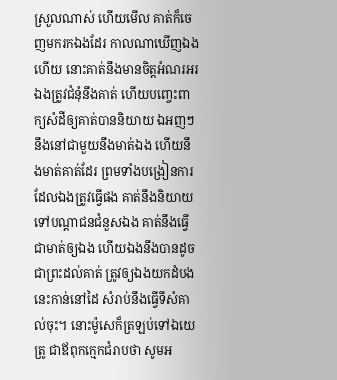ស្រួលណាស់ ហើយមើល គាត់ក៏ចេញមករកឯងដែរ កាលណាឃើញឯងហើយ នោះគាត់នឹងមានចិត្តអំណរអរ ឯងត្រូវជំនុំនឹងគាត់ ហើយបញ្ចេះពាក្យសំដីឲ្យគាត់បាននិយាយ ឯអញៗនឹងនៅជាមួយនឹងមាត់ឯង ហើយនឹងមាត់គាត់ដែរ ព្រមទាំងបង្រៀនការដែលឯងត្រូវធ្វើផង គាត់នឹងនិយាយទៅបណ្តាជនជំនួសឯង គាត់នឹងធ្វើជាមាត់ឲ្យឯង ហើយឯងនឹងបានដូចជាព្រះដល់គាត់ ត្រូវឲ្យឯងយកដំបងនេះកាន់នៅដៃ សំរាប់នឹងធ្វើទីសំគាល់ចុះ។ នោះម៉ូសេក៏ត្រឡប់ទៅឯយេត្រូ ជាឪពុកក្មេកជំរាបថា សូមអ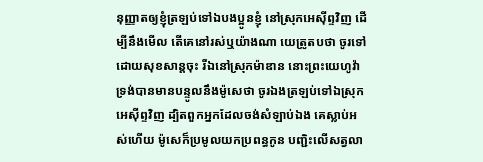នុញ្ញាតឲ្យខ្ញុំត្រឡប់ទៅឯបងប្អូនខ្ញុំ នៅស្រុកអេស៊ីព្ទវិញ ដើម្បីនឹងមើល តើគេនៅរស់ឬយ៉ាងណា យេត្រូតបថា ចូរទៅដោយសុខសាន្តចុះ រីឯនៅស្រុកម៉ាឌាន នោះព្រះយេហូវ៉ាទ្រង់បានមានបន្ទូលនឹងម៉ូសេថា ចូរឯងត្រឡប់ទៅឯស្រុកអេស៊ីព្ទវិញ ដ្បិតពួកអ្នកដែលចង់សំឡាប់ឯង គេស្លាប់អស់ហើយ ម៉ូសេក៏ប្រមូលយកប្រពន្ធកូន បញ្ជិះលើសត្វលា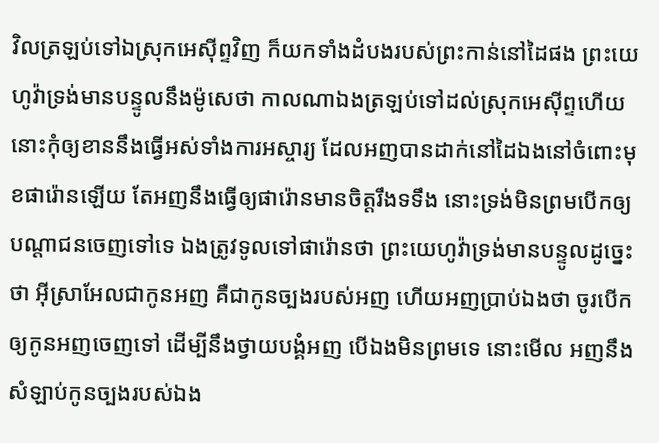វិលត្រឡប់ទៅឯស្រុកអេស៊ីព្ទវិញ ក៏យកទាំងដំបងរបស់ព្រះកាន់នៅដៃផង ព្រះយេហូវ៉ាទ្រង់មានបន្ទូលនឹងម៉ូសេថា កាលណាឯងត្រឡប់ទៅដល់ស្រុកអេស៊ីព្ទហើយ នោះកុំឲ្យខាននឹងធ្វើអស់ទាំងការអស្ចារ្យ ដែលអញបានដាក់នៅដៃឯងនៅចំពោះមុខផារ៉ោនឡើយ តែអញនឹងធ្វើឲ្យផារ៉ោនមានចិត្តរឹងទទឹង នោះទ្រង់មិនព្រមបើកឲ្យបណ្តាជនចេញទៅទេ ឯងត្រូវទូលទៅផារ៉ោនថា ព្រះយេហូវ៉ាទ្រង់មានបន្ទូលដូច្នេះថា អ៊ីស្រាអែលជាកូនអញ គឺជាកូនច្បងរបស់អញ ហើយអញប្រាប់ឯងថា ចូរបើកឲ្យកូនអញចេញទៅ ដើម្បីនឹងថ្វាយបង្គំអញ បើឯងមិនព្រមទេ នោះមើល អញនឹងសំឡាប់កូនច្បងរបស់ឯង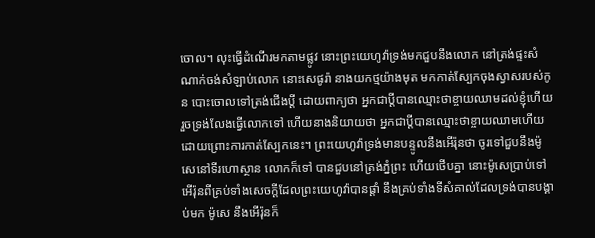ចោល។ លុះធ្វើដំណើរមកតាមផ្លូវ នោះព្រះយេហូវ៉ាទ្រង់មកជួបនឹងលោក នៅត្រង់ផ្ទះសំណាក់ចង់សំឡាប់លោក នោះសេផូរ៉ា នាងយកថ្មយ៉ាងមុត មកកាត់ស្បែកចុងស្វាសរបស់កូន បោះចោលទៅត្រង់ជើងប្ដី ដោយពាក្យថា អ្នកជាប្ដីបានឈ្មោះថាខ្ចាយឈាមដល់ខ្ញុំហើយ រួចទ្រង់លែងធ្វើលោកទៅ ហើយនាងនិយាយថា អ្នកជាប្ដីបានឈ្មោះថាខ្ចាយឈាមហើយ ដោយព្រោះការកាត់ស្បែកនេះ។ ព្រះយេហូវ៉ាទ្រង់មានបន្ទូលនឹងអើរ៉ុនថា ចូរទៅជួបនឹងម៉ូសេនៅទីរហោស្ថាន លោកក៏ទៅ បានជួបនៅត្រង់ភ្នំព្រះ ហើយថើបគ្នា នោះម៉ូសេប្រាប់ទៅអើរ៉ុនពីគ្រប់ទាំងសេចក្ដីដែលព្រះយេហូវ៉ាបានផ្តាំ នឹងគ្រប់ទាំងទីសំគាល់ដែលទ្រង់បានបង្គាប់មក ម៉ូសេ នឹងអើរ៉ុនក៏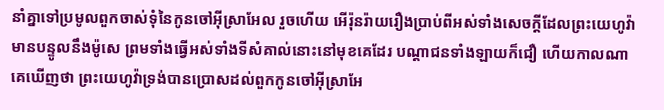នាំគ្នាទៅប្រមូលពួកចាស់ទុំនៃកូនចៅអ៊ីស្រាអែល រួចហើយ អើរ៉ុនរ៉ាយរឿងប្រាប់ពីអស់ទាំងសេចក្ដីដែលព្រះយេហូវ៉ាមានបន្ទូលនឹងម៉ូសេ ព្រមទាំងធ្វើអស់ទាំងទីសំគាល់នោះនៅមុខគេដែរ បណ្តាជនទាំងឡាយក៏ជឿ ហើយកាលណាគេឃើញថា ព្រះយេហូវ៉ាទ្រង់បានប្រោសដល់ពួកកូនចៅអ៊ីស្រាអែ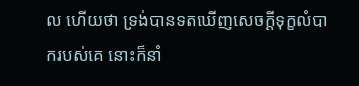ល ហើយថា ទ្រង់បានទតឃើញសេចក្ដីទុក្ខលំបាករបស់គេ នោះក៏នាំ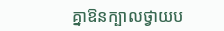គ្នាឱនក្បាលថ្វាយប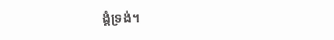ង្គំទ្រង់។